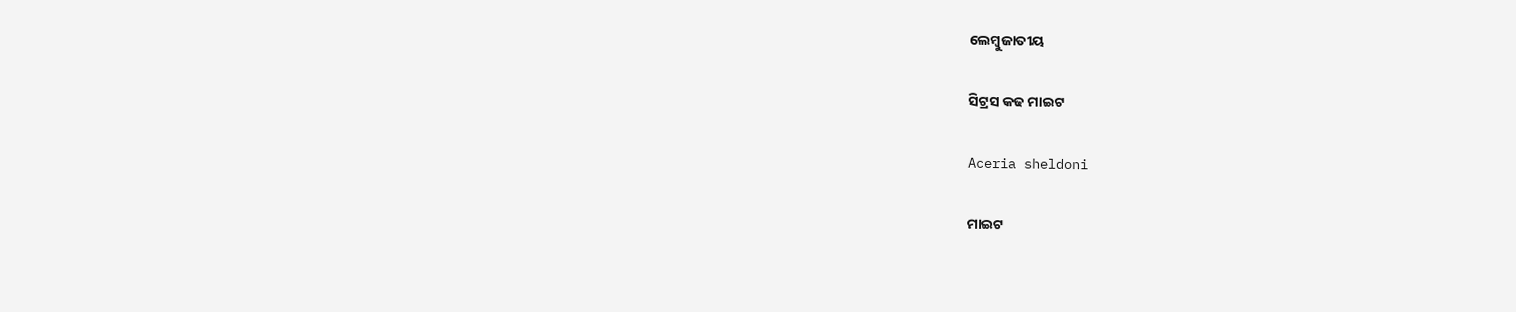ଲେମ୍ବୁଜାତୀୟ

ସିଟ୍ରସ କଢ ମାଇଟ

Aceria sheldoni

ମାଇଟ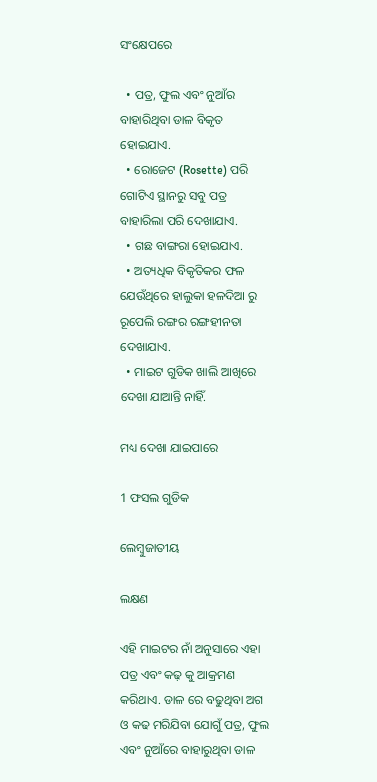ସଂକ୍ଷେପରେ

  • ପତ୍ର, ଫୁଲ ଏବଂ ନୁଆଁର ବାହାରିଥିବା ଡାଳ ବିକୃତ ହୋଇଯାଏ.
  • ରୋଜେଟ (Rosette) ପରି ଗୋଟିଏ ସ୍ଥାନରୁ ସବୁ ପତ୍ର ବାହାରିଲା ପରି ଦେଖାଯାଏ.
  • ଗଛ ବାଙ୍ଗରା ହୋଇଯାଏ.
  • ଅତ୍ୟଧିକ ବିକୃତିକର ଫଳ ଯେଉଁଥିରେ ହାଲୁକା ହଳଦିଆ ରୁ ରୂପେଲି ରଙ୍ଗର ରଙ୍ଗହୀନତା ଦେଖାଯାଏ.
  • ମାଇଟ ଗୁଡିକ ଖାଲି ଆଖିରେ ଦେଖା ଯାଆନ୍ତି ନାହିଁ.

ମଧ୍ୟ ଦେଖା ଯାଇପାରେ

1 ଫସଲ ଗୁଡିକ

ଲେମ୍ବୁଜାତୀୟ

ଲକ୍ଷଣ

ଏହି ମାଇଟର ନାଁ ଅନୁସାରେ ଏହା ପତ୍ର ଏବଂ କଢ଼ କୁ ଆକ୍ରମଣ କରିଥାଏ. ଡାଳ ରେ ବଢୁଥିବା ଅଗ ଓ କଢ ମରିଯିବା ଯୋଗୁଁ ପତ୍ର, ଫୁଲ ଏବଂ ନୁଆଁରେ ବାହାରୁଥିବା ଡାଳ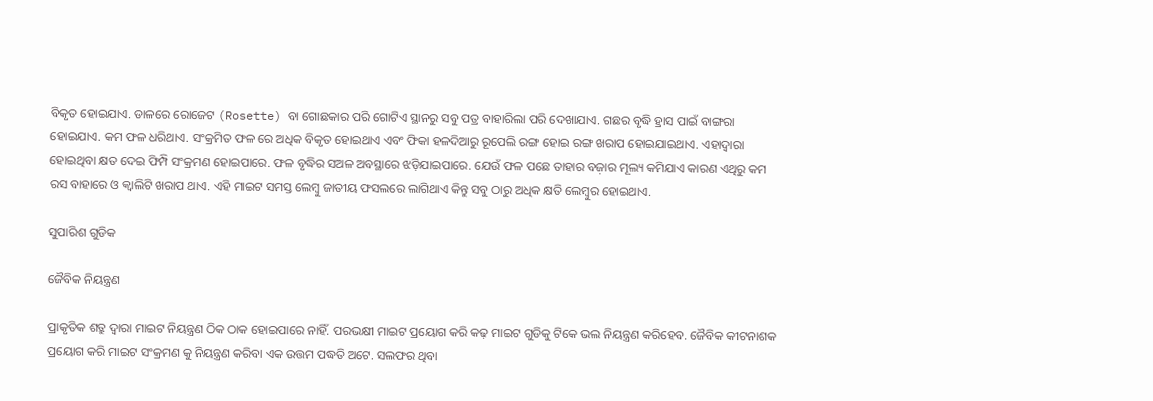ବିକୃତ ହୋଇଯାଏ. ଡାଳରେ ରୋଜେଟ (Rosette) ବା ଗୋଛକାର ପରି ଗୋଟିଏ ସ୍ଥାନରୁ ସବୁ ପତ୍ର ବାହାରିଲା ପରି ଦେଖାଯାଏ. ଗଛର ବୃଦ୍ଧି ହ୍ରାସ ପାଇଁ ବାଙ୍ଗରା ହୋଇଯାଏ. କମ ଫଳ ଧରିଥାଏ. ସଂକ୍ରମିତ ଫଳ ରେ ଅଧିକ ବିକୃତ ହୋଇଥାଏ ଏବଂ ଫିକା ହଳଦିଆରୁ ରୂପେଲି ରଙ୍ଗ ହୋଇ ରଙ୍ଗ ଖରାପ ହୋଇଯାଇଥାଏ. ଏହାଦ୍ୱାରା ହୋଇଥିବା କ୍ଷତ ଦେଇ ଫିମ୍ପି ସଂକ୍ରମଣ ହୋଇପାରେ. ଫଳ ବୃଦ୍ଧିର ସଅଳ ଅବସ୍ଥାରେ ଝଡ଼ିଯାଇପାରେ. ଯେଉଁ ଫଳ ପଛେ ତାହାର ବଜ଼ାର ମୂଲ୍ୟ କମିଯାଏ କାରଣ ଏଥିରୁ କମ ରସ ବାହାରେ ଓ କ୍ୱାଲିଟି ଖରାପ ଥାଏ. ଏହି ମାଇଟ ସମସ୍ତ ଲେମ୍ବୁ ଜାତୀୟ ଫସଲରେ ଲାଗିଥାଏ କିନ୍ତୁ ସବୁ ଠାରୁ ଅଧିକ କ୍ଷତି ଲେମ୍ବୁର ହୋଇଥାଏ.

ସୁପାରିଶ ଗୁଡିକ

ଜୈବିକ ନିୟନ୍ତ୍ରଣ

ପ୍ରାକୃତିକ ଶତ୍ରୁ ଦ୍ୱାରା ମାଇଟ ନିୟନ୍ତ୍ରଣ ଠିକ ଠାକ ହୋଇପାରେ ନାହିଁ. ପରଭକ୍ଷୀ ମାଇଟ ପ୍ରୟୋଗ କରି କଢ଼ ମାଇଟ ଗୁଡିକୁ ଟିକେ ଭଲ ନିୟନ୍ତ୍ରଣ କରିହେବ. ଜୈବିକ କୀଟନାଶକ ପ୍ରୟୋଗ କରି ମାଇଟ ସଂକ୍ରମଣ କୁ ନିୟନ୍ତ୍ରଣ କରିବା ଏକ ଉତ୍ତମ ପଦ୍ଧତି ଅଟେ. ସଲଫର ଥିବା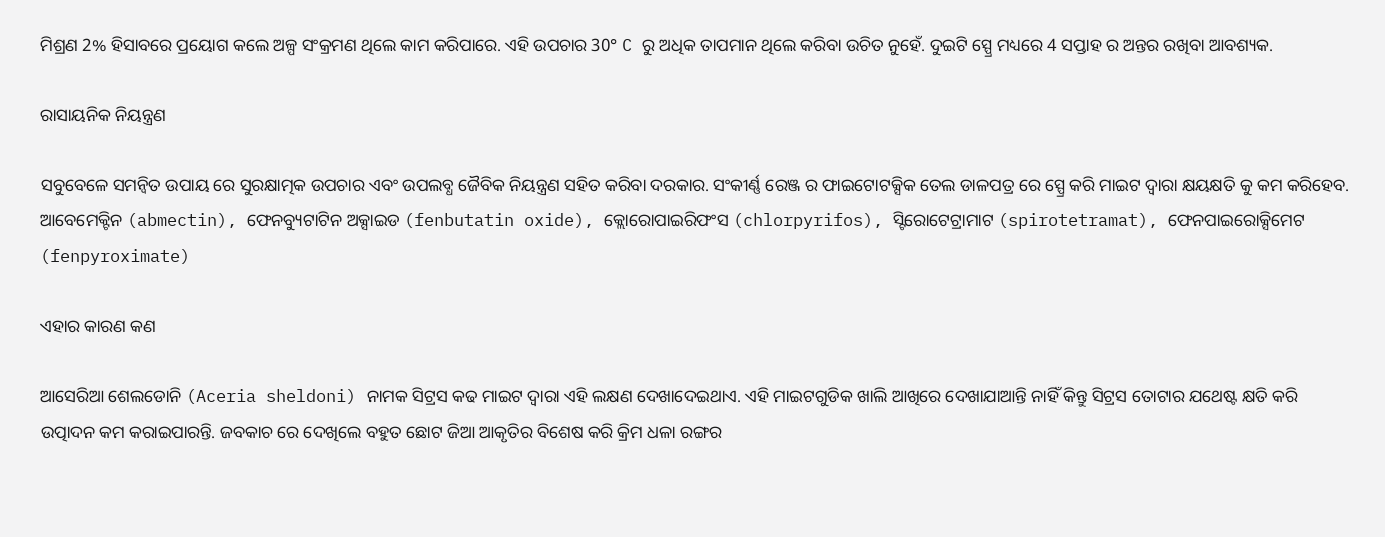ମିଶ୍ରଣ 2% ହିସାବରେ ପ୍ରୟୋଗ କଲେ ଅଳ୍ପ ସଂକ୍ରମଣ ଥିଲେ କାମ କରିପାରେ. ଏହି ଉପଚାର 30° C ରୁ ଅଧିକ ତାପମାନ ଥିଲେ କରିବା ଉଚିତ ନୁହେଁ. ଦୁଇଟି ସ୍ପ୍ରେ ମଧ୍ୟରେ 4 ସପ୍ତାହ ର ଅନ୍ତର ରଖିବା ଆବଶ୍ୟକ.

ରାସାୟନିକ ନିୟନ୍ତ୍ରଣ

ସବୁବେଳେ ସମନ୍ବିତ ଉପାୟ ରେ ସୁରକ୍ଷାତ୍ମକ ଉପଚାର ଏବଂ ଉପଲବ୍ଧ ଜୈବିକ ନିୟନ୍ତ୍ରଣ ସହିତ କରିବା ଦରକାର. ସଂକୀର୍ଣ୍ଣ ରେଞ୍ଜ ର ଫାଇଟୋଟକ୍ସିକ ତେଲ ଡାଳପତ୍ର ରେ ସ୍ପ୍ରେ କରି ମାଇଟ ଦ୍ୱାରା କ୍ଷୟକ୍ଷତି କୁ କମ କରିହେବ. ଆବେମେକ୍ଟିନ (abmectin), ଫେନବ୍ୟୁଟାଟିନ ଅକ୍ସାଇଡ (fenbutatin oxide), କ୍ଲୋରୋପାଇରିଫଂସ (chlorpyrifos), ସ୍ଟିରୋଟେଟ୍ରାମାଟ (spirotetramat), ଫେନପାଇରୋକ୍ସିମେଟ (fenpyroximate)

ଏହାର କାରଣ କଣ

ଆସେରିଆ ଶେଲଡୋନି (Aceria sheldoni) ନାମକ ସିଟ୍ରସ କଢ ମାଇଟ ଦ୍ୱାରା ଏହି ଲକ୍ଷଣ ଦେଖାଦେଇଥାଏ. ଏହି ମାଇଟଗୁଡିକ ଖାଲି ଆଖିରେ ଦେଖାଯାଆନ୍ତି ନାହିଁ କିନ୍ତୁ ସିଟ୍ରସ ତୋଟାର ଯଥେଷ୍ଟ କ୍ଷତି କରି ଉତ୍ପାଦନ କମ କରାଇପାରନ୍ତି. ଜବକାଚ ରେ ଦେଖିଲେ ବହୁତ ଛୋଟ ଜିଆ ଆକୃତିର ବିଶେଷ କରି କ୍ରିମ ଧଳା ରଙ୍ଗର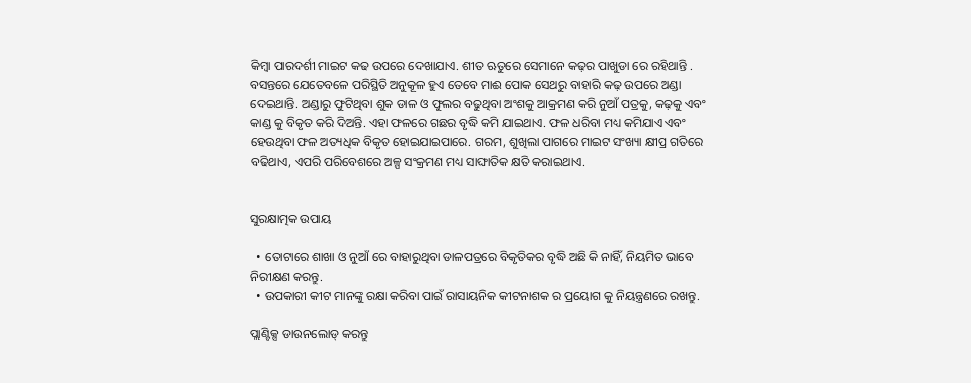କିମ୍ବା ପାରଦର୍ଶୀ ମାଇଟ କଢ ଉପରେ ଦେଖାଯାଏ. ଶୀତ ଋତୁରେ ସେମାନେ କଢ଼ର ପାଖୁଡା ରେ ରହିଥାନ୍ତି . ବସନ୍ତରେ ଯେତେବଳେ ପରିସ୍ଥିତି ଅନୁକୂଳ ହୁଏ ତେବେ ମାଈ ପୋକ ସେଥରୁ ବାହାରି କଢ଼ ଉପରେ ଅଣ୍ଡା ଦେଇଥାନ୍ତି. ଅଣ୍ଡାରୁ ଫୁଟିଥିବା ଶୁକ ଡାଳ ଓ ଫୁଲର ବଢୁଥିବା ଅଂଶକୁ ଆକ୍ରମଣ କରି ନୁଆଁ ପତ୍ରକୁ, କଢ଼କୁ ଏବଂ କାଣ୍ଡ କୁ ବିକୃତ କରି ଦିଅନ୍ତି. ଏହା ଫଳରେ ଗଛର ବୃଦ୍ଧି କମି ଯାଇଥାଏ. ଫଳ ଧରିବା ମଧ୍ୟ କମିଯାଏ ଏବଂ ହେଉଥିବା ଫଳ ଅତ୍ୟଧିକ ବିକୃତ ହୋଇଯାଇପାରେ. ଗରମ, ଶୁଖିଲା ପାଗରେ ମାଇଟ ସଂଖ୍ୟା କ୍ଷୀପ୍ର ଗତିରେ ବଢିଥାଏ, ଏପରି ପରିବେଶରେ ଅଳ୍ପ ସଂକ୍ରମଣ ମଧ୍ୟ ସାଙ୍ଘାତିକ କ୍ଷତି କରାଇଥାଏ.


ସୁରକ୍ଷାତ୍ମକ ଉପାୟ

  • ତୋଟାରେ ଶାଖା ଓ ନୁଆଁ ରେ ବାହାରୁଥିବା ଡାଳପତ୍ରରେ ବିକୃତିକର ବୃଦ୍ଧି ଅଛି କି ନାହିଁ, ନିୟମିତ ଭାବେ ନିରୀକ୍ଷଣ କରନ୍ତୁ.
  • ଉପକାରୀ କୀଟ ମାନଙ୍କୁ ରକ୍ଷା କରିବା ପାଇଁ ରାସାୟନିକ କୀଟନାଶକ ର ପ୍ରୟୋଗ କୁ ନିୟନ୍ତ୍ରଣରେ ରଖନ୍ତୁ.

ପ୍ଲାଣ୍ଟିକ୍ସ ଡାଉନଲୋଡ୍ କରନ୍ତୁ